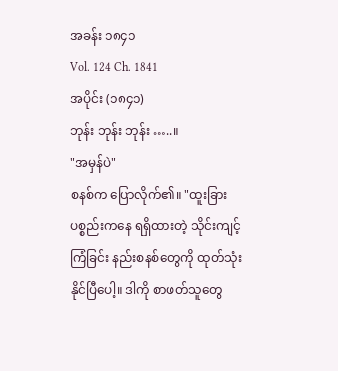အခန်း ၁၈၄၁
Vol. 124 Ch. 1841
အပိုင်း (၁၈၄၁)
ဘုန်း ဘုန်း ဘုန်း …..။
"အမှန်ပဲ"
စနစ်က ပြောလိုက်၏။ "ထူးခြားပစ္စည်းကနေ ရရှိထားတဲ့ သိုင်းကျင့်ကြံခြင်း နည်းစနစ်တွေကို ထုတ်သုံးနိုင်ပြီပေါ့။ ဒါကို စာဖတ်သူတွေ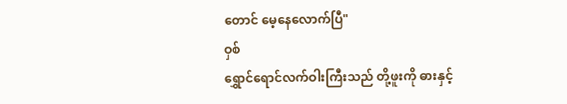တောင် မေ့နေလောက်ပြီ"
ဝှစ်
ရွှောင်ရောင်လက်ဝါးကြီးသည် တို့ဖူးကို ဓားနှင့်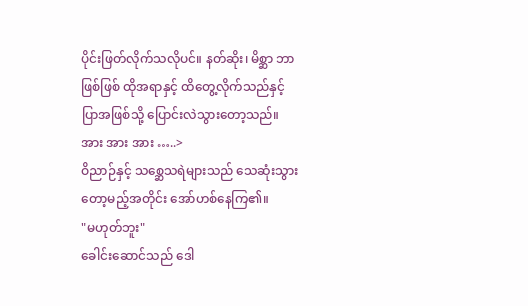ပိုင်းဖြတ်လိုက်သလိုပင်။ နတ်ဆိုး၊ မိစ္ဆာ ဘာဖြစ်ဖြစ် ထိုအရာနှင့် ထိတွေ့လိုက်သည်နှင့် ပြာအဖြစ်သို့ ပြောင်းလဲသွားတော့သည်။
အား အား အား …..>
ဝိညာဉ်နှင့် သစ္ဆေသရဲများသည် သေဆုံးသွားတော့မည့်အတိုင်း အော်ဟစ်နေကြ၏။
"မဟုတ်ဘူး"
ခေါင်းဆောင်သည် ဒေါ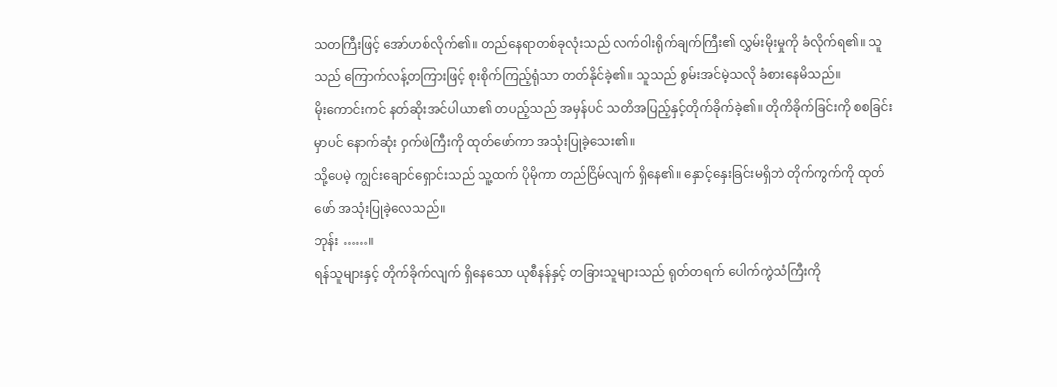သတကြီးဖြင့် အော်ဟစ်လိုက်၏။ တည်နေရာတစ်ခုလုံးသည် လက်ဝါးရိုက်ချက်ကြီး၏ လွှမ်းမိုးမှုကို ခံလိုက်ရ၏။ သူသည် ကြောက်လန့်တကြားဖြင့် စုးစိုက်ကြည့်ရုံသာ တတ်နိုင်ခဲ့၏။ သူသည် စွမ်းအင်မဲ့သလို ခံစားနေမိသည်။
မိုးကောင်းကင် နတ်ဆိုးအင်ပါယာ၏ တပည့်သည် အမှန်ပင် သတိအပြည့်နှင့်တိုက်ခိုက်ခဲ့၏။ တိုကိခိုက်ခြင်းကို စစခြင်းမှာပင် နောက်ဆုံး ဝှက်ဖဲကြီးကို ထုတ်ဖော်ကာ အသုံးပြုခဲ့သေး၏။
သို့ပေမဲ့ ကျွင်းချောင်ရှောင်းသည် သူ့ထက် ပိုမိုကာ တည်ငြိမ်လျက် ရှိနေ၏။ နှောင့်နှေးခြင်းမရှိဘဲ တိုက်ကွက်ကို ထုတ်ဖော် အသုံးပြုခဲ့လေသည်။
ဘုန်း ……။
ရန်သူများနှင့် တိုက်ခိုက်လျက် ရှိနေသော ယုစီနန်နှင့် တခြားသူများသည် ရုတ်တရက် ပေါက်ကွဲသံကြီးကို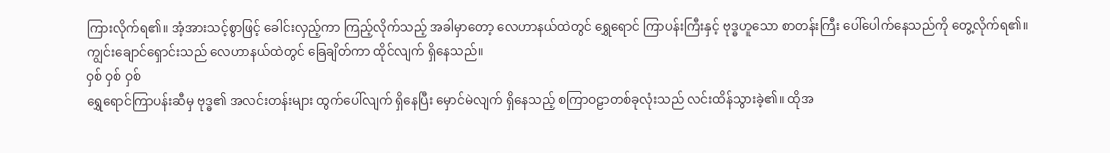ကြားလိုက်ရ၏။ အံ့အားသင့်စွာဖြင့် ခေါင်းလှည့်ကာ ကြည့်လိုက်သည့် အခါမှာတော့ လေဟာနယ်ထဲတွင် ရွှေရောင် ကြာပန်းကြီးနှင့် ဗုဒ္ဓဟူသော စာတန်းကြီး ပေါ်ပေါက်နေသည်ကို တွေ့လိုက်ရ၏။
ကျွင်းချောင်ရှောင်းသည် လေဟာနယ်ထဲတွင် ခြေချိတ်ကာ ထိုင်လျက် ရှိနေသည်။
ဝှစ် ဝှစ် ဝှစ်
ရွှေရောင်ကြာပန်းဆီမှ ဗုဒ္ဓ၏ အလင်းတန်းများ ထွက်ပေါ်လျက် ရှိနေပြီး မှောင်မဲလျက် ရှိနေသည့် စကြာဝဠာတစ်ခုလုံးသည် လင်းထိန်သွားခဲ့၏။ ထိုအ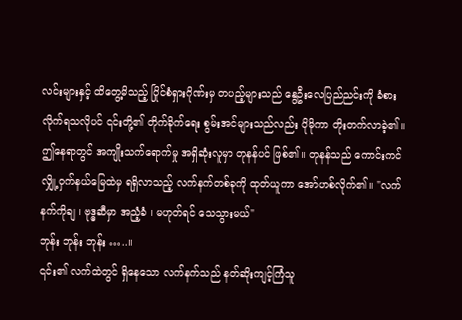လင်းများနှင့် ထိတွေ့မိသည့် ပြိုင်စံရှားဂိုဏ်းမှ တပည့်များသည် နွေဦးလေပြည်ညင်းကို ခံစားလိုက်ရသလိုပင် ၎င်းတို့၏ တိုက်ခိုက်ရေး စွမ်းအင်များသည်လည်း ပိုမိုကာ တိုးတက်လာခဲ့၏။ ဤနေရာတွင် အကျိုးသက်ရောက်မှု အရှိဆုံးလူမှာ တုနန်ပင် ဖြစ်၏။ တုနန်သည် ကောင်းကင်လျှို့ဝှက်နယ်မြေထဲမှ ရရှိလာသည့် လက်နက်တစ်ခုကို ထုတ်ယူကာ အော်ဟစ်လိုက်၏။ "လက်နက်ကိုချ ၊ ဗုဒ္ဓဆီမှာ အညံ့ခံ ၊ မဟုတ်ရင် သေသွားမယ်"
ဘုန်း ဘုန်း ဘုန်း …..။
၎င်း၏ လက်ထဲတွင် ရှိနေသော လက်နက်သည် နတ်ဆိုးကျင့်ကြံသူ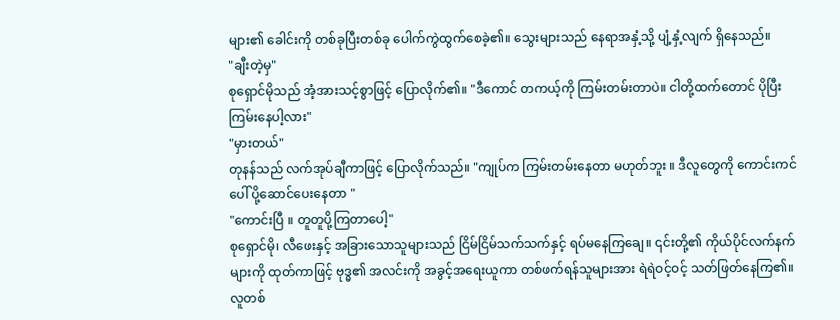များ၏ ခေါင်းကို တစ်ခုပြီးတစ်ခု ပေါက်ကွဲထွက်စေခဲ့၏။ သွေးများသည် နေရာအနှံ့သို့ ပျံ့နှံ့လျက် ရှိနေသည်။
"ချီးတဲ့မှ"
စုရှောင်မိုသည် အံ့အားသင့်စွာဖြင့် ပြောလိုက်၏။ "ဒီကောင် တကယ့်ကို ကြမ်းတမ်းတာပဲ။ ငါတို့ထက်တောင် ပိုပြီးကြမ်းနေပါ့လား"
"မှားတယ်"
တုနန်သည် လက်အုပ်ချီကာဖြင့် ပြောလိုက်သည်။ "ကျုပ်က ကြမ်းတမ်းနေတာ မဟုတ်ဘူး ။ ဒီလူတွေကို ကောင်းကင်ပေါ် ပို့ဆောင်ပေးနေတာ "
"ကောင်းပြီ ။ တူတူပို့ကြတာပေါ့"
စုရှောင်မို၊ လီဖေးနှင့် အခြားသောသူများသည် ငြိမ်ငြိမ်သက်သက်နှင့် ရပ်မနေကြချေ။ ၎င်းတို့၏ ကိုယ်ပိုင်လက်နက်များကို ထုတ်ကာဖြင့် ဗုဒ္ဓ၏ အလင်းကို အခွင့်အရေးယူကာ တစ်ဖက်ရန်သူများအား ရဲရဲဝင့်ဝင့် သတ်ဖြတ်နေကြ၏။
လူတစ်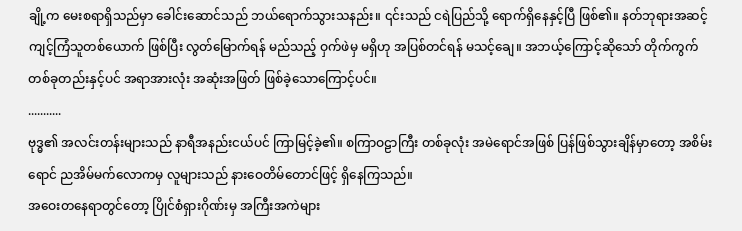ချို့က မေးစရာရှိသည်မှာ ခေါင်းဆောင်သည် ဘယ်ရောက်သွားသနည်း။ ၎င်းသည် ငရဲပြည်သို့ ရောက်ရှိနေနှင့်ပြီ ဖြစ်၏။ နတ်ဘုရားအဆင့် ကျင့်ကြံသူတစ်ယောက် ဖြစ်ပြီး လွတ်မြောက်ရန် မည်သည့် ဝှက်ဖဲမှ မရှိဟု အပြစ်တင်ရန် မသင့်ချေ။ အဘယ့်ကြောင့်ဆိုသော် တိုက်ကွက် တစ်ခုတည်းနှင့်ပင် အရာအားလုံး အဆုံးအဖြတ် ဖြစ်ခဲ့သောကြောင့်ပင်။
...........
ဗုဒ္ဓ၏ အလင်းတန်းများသည် နာရီအနည်းငယ်ပင် ကြာမြင့်ခဲ့၏။ စကြာဝဠာကြီး တစ်ခုလုံး အမဲရောင်အဖြစ် ပြန်ဖြစ်သွားချိန်မှာတော့ အစိမ်းရောင် ညအိမ်မက်လောကမှ လူများသည် နားဝေတိမ်တောင်ဖြင့် ရှိနေကြသည်။
အဝေးတနေရာတွင်တော့ ပြိုင်စံရှားဂိုဏ်းမှ အကြီးအကဲများ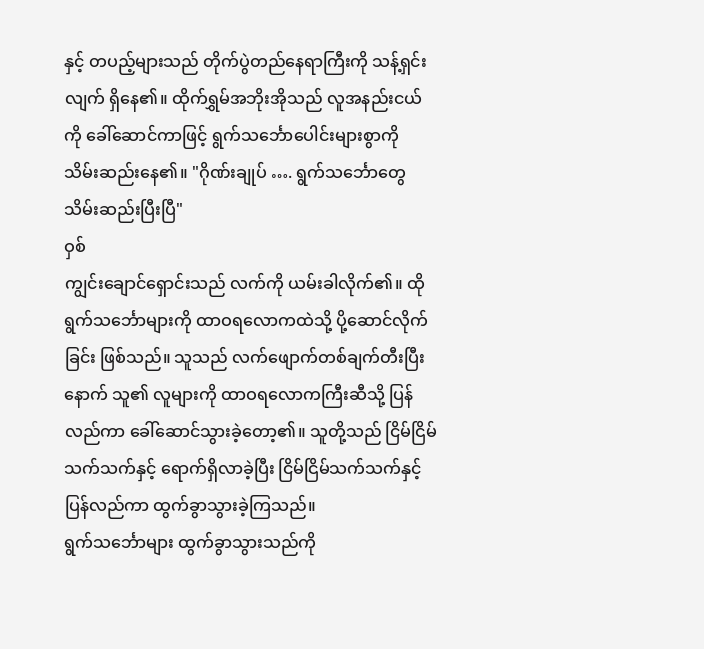နှင့် တပည့်များသည် တိုက်ပွဲတည်နေရာကြီးကို သန့်ရှင်းလျက် ရှိနေ၏။ ထိုက်ရွှမ်အဘိုးအိုသည် လူအနည်းငယ်ကို ခေါ်ဆောင်ကာဖြင့် ရွက်သင်္ဘောပေါင်းများစွာကို သိမ်းဆည်းနေ၏။ "ဂိုဏ်းချုပ် …. ရွက်သင်္ဘောတွေ သိမ်းဆည်းပြီးပြီ"
ဝှစ်
ကျွင်းချောင်ရှောင်းသည် လက်ကို ယမ်းခါလိုက်၏။ ထိုရွက်သင်္ဘောများကို ထာဝရလောကထဲသို့ ပို့ဆောင်လိုက်ခြင်း ဖြစ်သည်။ သူသည် လက်ဖျောက်တစ်ချက်တီးပြီးနောက် သူ၏ လူများကို ထာဝရလောကကြီးဆီသို့ ပြန်လည်ကာ ခေါ်ဆောင်သွားခဲ့တော့၏။ သူတို့သည် ငြိမ်ငြိမ်သက်သက်နှင့် ရောက်ရှိလာခဲ့ပြီး ငြိမ်ငြိမ်သက်သက်နှင့် ပြန်လည်ကာ ထွက်ခွာသွားခဲ့ကြသည်။
ရွက်သင်္ဘောများ ထွက်ခွာသွားသည်ကို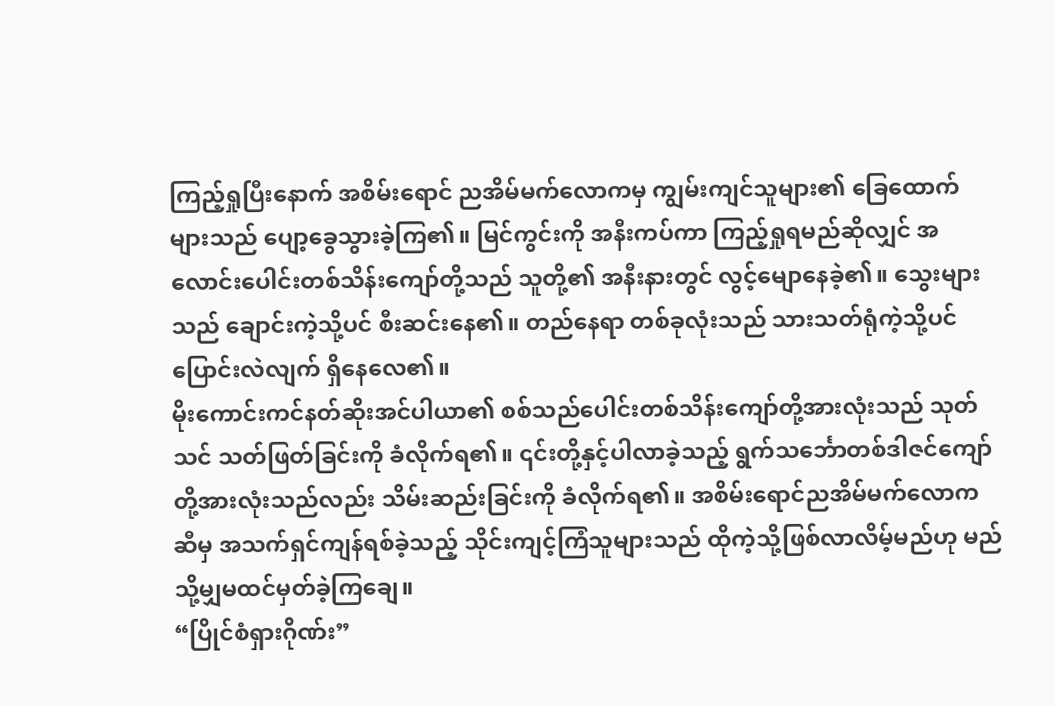ကြည့်ရှုပြီးနောက် အစိမ်းရောင် ညအိမ်မက်လောကမှ ကျွမ်းကျင်သူများ၏ ခြေထောက်များသည် ပျော့ခွေသွားခဲ့ကြ၏။ မြင်ကွင်းကို အနီးကပ်ကာ ကြည့်ရှုရမည်ဆိုလျှင် အလောင်းပေါင်းတစ်သိန်းကျော်တို့သည် သူတို့၏ အနီးနားတွင် လွင့်မျောနေခဲ့၏။ သွေးများသည် ချောင်းကဲ့သို့ပင် စီးဆင်းနေ၏။ တည်နေရာ တစ်ခုလုံးသည် သားသတ်ရုံကဲ့သို့ပင် ပြောင်းလဲလျက် ရှိနေလေ၏။
မိုးကောင်းကင်နတ်ဆိုးအင်ပါယာ၏ စစ်သည်ပေါင်းတစ်သိန်းကျော်တို့အားလုံးသည် သုတ်သင် သတ်ဖြတ်ခြင်းကို ခံလိုက်ရ၏။ ၎င်းတို့နှင့်ပါလာခဲ့သည့် ရွက်သင်္ဘောတစ်ဒါဇင်ကျော်တို့အားလုံးသည်လည်း သိမ်းဆည်းခြင်းကို ခံလိုက်ရ၏။ အစိမ်းရောင်ညအိမ်မက်လောကဆီမှ အသက်ရှင်ကျန်ရစ်ခဲ့သည့် သိုင်းကျင့်ကြံသူများသည် ထိုကဲ့သို့ဖြစ်လာလိမ့်မည်ဟု မည်သို့မျှမထင်မှတ်ခဲ့ကြချေ။
“ပြိုင်စံရှားဂိုဏ်း”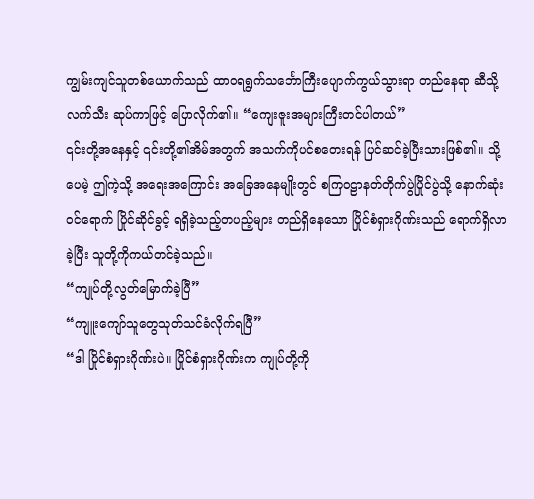ကျွမ်းကျင်သူတစ်ယောက်သည် ထာဝရရွက်သင်္ဘောကြီးပျောက်ကွယ်သွားရာ တည်နေရာ ဆီသို့ လက်သီး ဆုပ်ကာဖြင့် ပြောလိုက်၏။ “ကျေးဇူးအများကြီးတင်ပါတယ်”
၎င်းတို့အနေနှင့် ၎င်းတို့၏အိမ်အတွက် အသက်ကိုပင်စတေးရန် ပြင်ဆင်ခဲ့ပြီးသားဖြစ်၏။ သို့ပေမဲ့ ဤကဲ့သို့ အရေးအကြောင်း အခြေအနေမျိုးတွင် စကြဝဠာနတ်တိုက်ပွဲပြိုင်ပွဲသို့ နောက်ဆုံးဝင်ရောက် ပြိုင်ဆိုင်ခွင့် ရရှိခဲ့သည့်တပည့်များ တည်ရှိနေသော ပြိုင်စံရှားဂိုဏ်းသည် ရောက်ရှိလာခဲ့ပြီး သူတို့ကိုကယ်တင်ခဲ့သည်။
“ကျုပ်တို့လွတ်မြောက်ခဲ့ပြီ”
“ကျူးကျော်သူတွေသုတ်သင်ခံလိုက်ရပြီ”
“ဒါ ပြိုင်စံရှားဂိုဏ်းပဲ။ ပြိုင်စံရှားဂိုဏ်းက ကျုပ်တို့ကို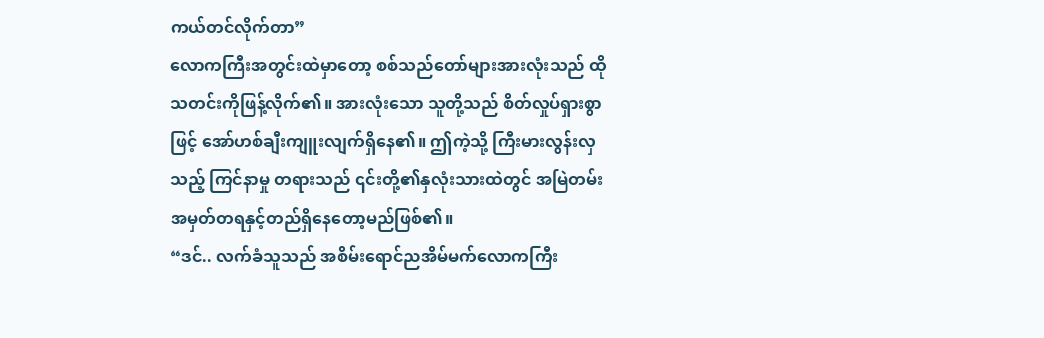ကယ်တင်လိုက်တာ”
လောကကြီးအတွင်းထဲမှာတော့ စစ်သည်တော်များအားလုံးသည် ထိုသတင်းကိုဖြန့်လိုက်၏။ အားလုံးသော သူတို့သည် စိတ်လှုပ်ရှားစွာဖြင့် အော်ဟစ်ချီးကျူးလျက်ရှိနေ၏။ ဤကဲ့သို့ ကြီးမားလွန်းလှသည့် ကြင်နာမှု တရားသည် ၎င်းတို့၏နှလုံးသားထဲတွင် အမြဲတမ်းအမှတ်တရနှင့်တည်ရှိနေတော့မည်ဖြစ်၏။
“ဒင်.. လက်ခံသူသည် အစိမ်းရောင်ညအိမ်မက်လောကကြီး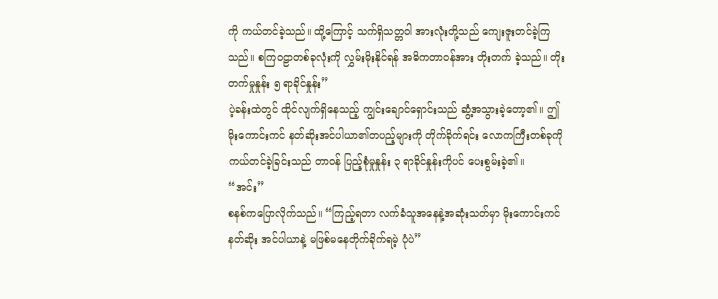ကို ကယ်တင်ခဲ့သည်။ ထို့ကြောင့် သက်ရှိသတ္တဝါ အားလုံးတို့သည် ကျေးဇူးတင်ခဲ့ကြသည်။ စကြဝဠာတစ်ခုလုံးကို လွှမ်းမိုးနိုင်ရန် အဓိကတာဝန်အား တိုးတက် ခဲ့သည်။ တိုးတက်မှုနှုန်း ၅ ရာခိုင်နှုန်း”
ပဲ့ခန်းထဲတွင် ထိုင်လျက်ရှိနေသည့် ကျွင်းချောင်ရှောင်းသည် ဆွံ့အသွားခဲ့တော့၏။ ဤ မိုးကောင်းကင် နတ်ဆိုးအင်ပါယာ၏တပည့်များကို တိုက်ခိုက်ရင်း လောကကြီးတစ်ခုကို ကယ်တင်ခဲ့ခြင်းသည် တာဝန် ပြည့်စုံမှုနှုန်း ၃ ရာခိုင်နှုန်းကိုပင် ပေးစွမ်းခဲ့၏။
“အင်း”
စနစ်ကပြောလိုက်သည်။ “ကြည့်ရတာ လက်ခံသူအနေနဲ့အဆုံးသတ်မှာ မိုးကောင်းကင်နတ်ဆိုး အင်ပါယာနဲ့ မဖြစ်မနေတိုက်ခိုက်ရမဲ့ ပုံပဲ”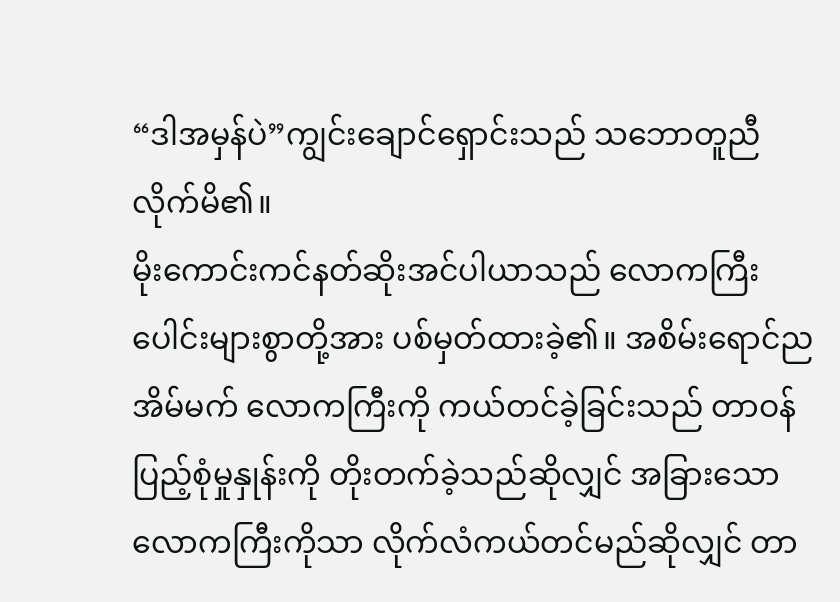“ဒါအမှန်ပဲ”ကျွင်းချောင်ရှောင်းသည် သဘောတူညီလိုက်မိ၏။
မိုးကောင်းကင်နတ်ဆိုးအင်ပါယာသည် လောကကြီးပေါင်းများစွာတို့အား ပစ်မှတ်ထားခဲ့၏။ အစိမ်းရောင်ည အိမ်မက် လောကကြီးကို ကယ်တင်ခဲ့ခြင်းသည် တာဝန် ပြည့်စုံမှုနှုန်းကို တိုးတက်ခဲ့သည်ဆိုလျှင် အခြားသော လောကကြီးကိုသာ လိုက်လံကယ်တင်မည်ဆိုလျှင် တာ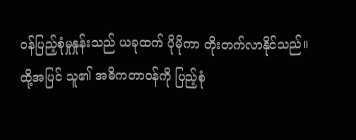ဝန်ပြည့်စုံမှုနှုန်းသည် ယခုထက် ပိုမိုကာ တိုးတက်လာနိုင်သည်။
ထို့အပြင် သူ၏ အဓိကတာဝန်ကို ပြည့်စုံ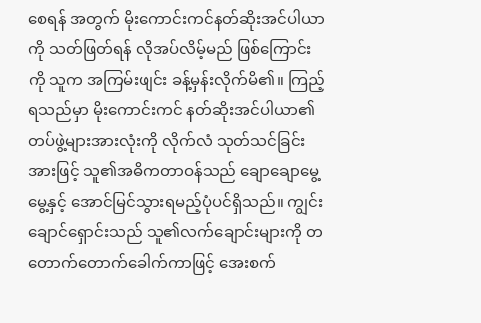စေရန် အတွက် မိုးကောင်းကင်နတ်ဆိုးအင်ပါယာကို သတ်ဖြတ်ရန် လိုအပ်လိမ့်မည် ဖြစ်ကြောင်းကို သူက အကြမ်းဖျင်း ခန့်မှန်းလိုက်မိ၏။ ကြည့်ရသည်မှာ မိုးကောင်းကင် နတ်ဆိုးအင်ပါယာ၏ တပ်ဖွဲ့များအားလုံးကို လိုက်လံ သုတ်သင်ခြင်းအားဖြင့် သူ၏အဓိကတာဝန်သည် ချောချောမွေ့မွေ့နှင့် အောင်မြင်သွားရမည့်ပုံပင်ရှိသည်။ ကျွင်းချောင်ရှောင်းသည် သူ၏လက်ချောင်းများကို တတောက်တောက်ခေါက်ကာဖြင့် အေးစက်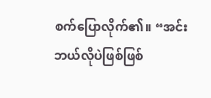စက်ပြောလိုက်၏။ “အင်း ဘယ်လိုပဲဖြစ်ဖြစ်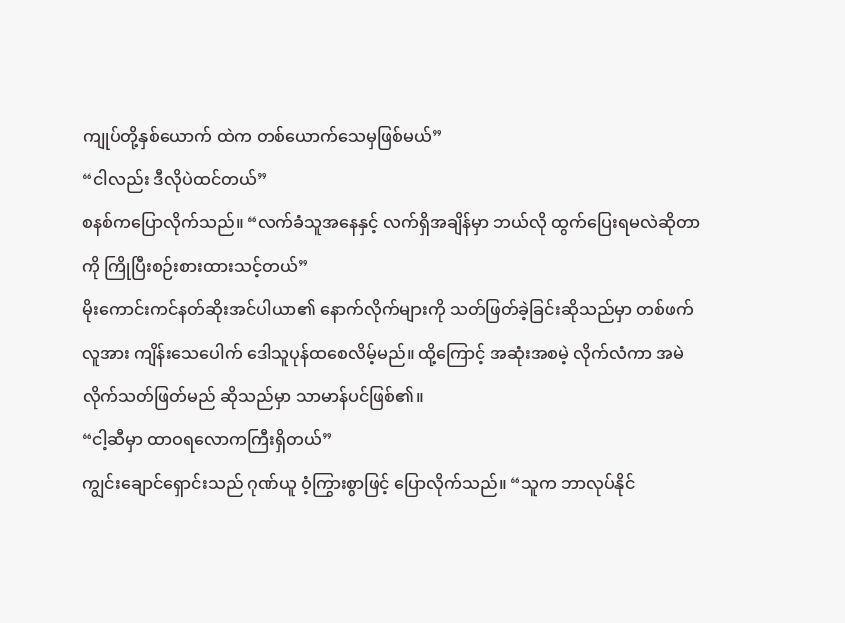ကျုပ်တို့နှစ်ယောက် ထဲက တစ်ယောက်သေမှဖြစ်မယ်”
“ငါလည်း ဒီလိုပဲထင်တယ်”
စနစ်ကပြောလိုက်သည်။ “လက်ခံသူအနေနှင့် လက်ရှိအချိန်မှာ ဘယ်လို ထွက်ပြေးရမလဲဆိုတာကို ကြိုပြီးစဉ်းစားထားသင့်တယ်”
မိုးကောင်းကင်နတ်ဆိုးအင်ပါယာ၏ နောက်လိုက်များကို သတ်ဖြတ်ခဲ့ခြင်းဆိုသည်မှာ တစ်ဖက်လူအား ကျိန်းသေပေါက် ဒေါသူပုန်ထစေလိမ့်မည်။ ထို့ကြောင့် အဆုံးအစမဲ့ လိုက်လံကာ အမဲလိုက်သတ်ဖြတ်မည် ဆိုသည်မှာ သာမာန်ပင်ဖြစ်၏။
“ငါ့ဆီမှာ ထာဝရလောကကြီးရှိတယ်”
ကျွင်းချောင်ရှောင်းသည် ဂုဏ်ယူ ဝံ့ကြွားစွာဖြင့် ပြောလိုက်သည်။ “သူက ဘာလုပ်နိုင်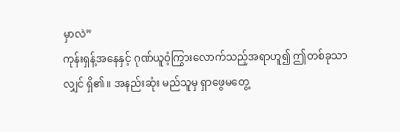မှာလဲ”
ကုန်းရှန့်အနေနှင့် ဂုဏ်ယူဝံ့ကြွားလောက်သည့်အရာဟူ၍ ဤတစ်ခုသာလျှင် ရှိ၏။ အနည်းဆုံး မည်သူမှ ရှာဖွေမတွေ့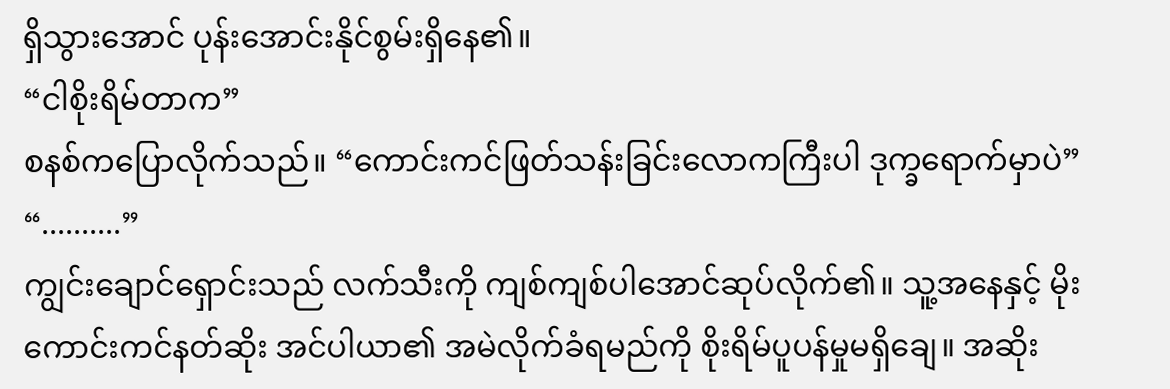ရှိသွားအောင် ပုန်းအောင်းနိုင်စွမ်းရှိနေ၏။
“ငါစိုးရိမ်တာက”
စနစ်ကပြောလိုက်သည်။ “ကောင်းကင်ဖြတ်သန်းခြင်းလောကကြီးပါ ဒုက္ခရောက်မှာပဲ”
“..........”
ကျွင်းချောင်ရှောင်းသည် လက်သီးကို ကျစ်ကျစ်ပါအောင်ဆုပ်လိုက်၏။ သူ့အနေနှင့် မိုးကောင်းကင်နတ်ဆိုး အင်ပါယာ၏ အမဲလိုက်ခံရမည်ကို စိုးရိမ်ပူပန်မှုမရှိချေ။ အဆိုး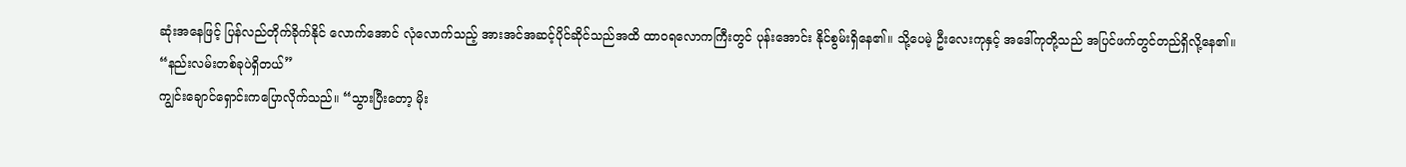ဆုံးအနေဖြင့် ပြန်လည်တိုက်ခိုက်နိုင် လောက်အောင် လုံလောက်သည့် အားအင်အဆင့်ပိုင်ဆိုင်သည်အထိ ထာဝရလောကကြီးတွင် ပုန်းအောင်း နိုင်စွမ်းရှိနေ၏။ သို့ပေမဲ့ ဦးလေးကုနှင့် အဒေါ်ကုတို့သည် အပြင်ဖက်တွင်တည်ရှိလို့နေ၏။
“နည်းလမ်းတစ်ခုပဲရှိတယ်”
ကျွင်းချောင်ရှောင်းကပြောလိုက်သည်။ “သွားပြီးတော့ မိုး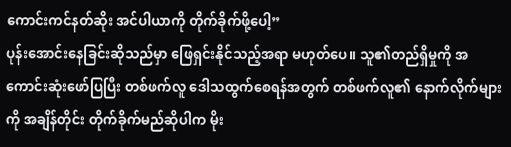ကောင်းကင်နတ်ဆိုး အင်ပါယာကို တိုက်ခိုက်ဖို့ပေါ့”
ပုန်းအောင်းနေခြင်းဆိုသည်မှာ ဖြေရှင်းနိုင်သည့်အရာ မဟုတ်ပေ။ သူ၏တည်ရှိမှုကို အကောင်းဆုံးဖော်ပြပြီး တစ်ဖက်လူ ဒေါသထွက်စေရန်အတွက် တစ်ဖက်လူ၏ နောက်လိုက်များကို အချိန်တိုင်း တိုက်ခိုက်မည်ဆိုပါက မိုး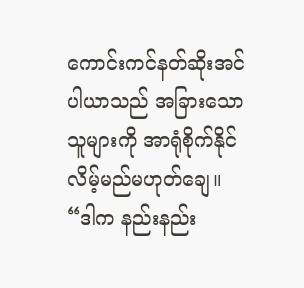ကောင်းကင်နတ်ဆိုးအင်ပါယာသည် အခြားသောသူများကို အာရုံစိုက်နိုင်လိမ့်မည်မဟုတ်ချေ။
“ဒါက နည်းနည်း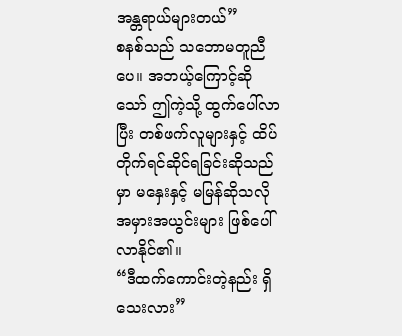အန္တရာယ်များတယ်”
စနစ်သည် သဘောမတူညီပေ။ အဘယ့်ကြောင့်ဆိုသော် ဤကဲ့သို့ ထွက်ပေါ်လာပြီး တစ်ဖက်လူများနှင့် ထိပ်တိုက်ရင်ဆိုင်ရခြင်းဆိုသည်မှာ မနှေးနှင့် မမြန်ဆိုသလို အမှားအယွင်းများ ဖြစ်ပေါ်လာနိုင်၏။
“ဒီထက်ကောင်းတဲ့နည်း ရှိသေးလား”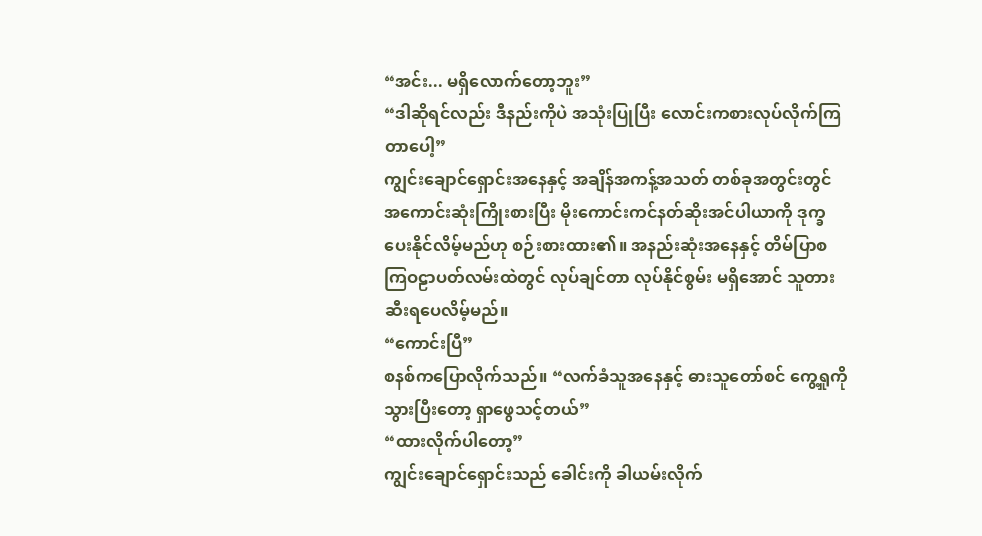“အင်း... မရှိလောက်တော့ဘူး”
“ဒါဆိုရင်လည်း ဒီနည်းကိုပဲ အသုံးပြုပြီး လောင်းကစားလုပ်လိုက်ကြတာပေါ့”
ကျွင်းချောင်ရှောင်းအနေနှင့် အချိန်အကန့်အသတ် တစ်ခုအတွင်းတွင် အကောင်းဆုံးကြိုးစားပြီး မိုးကောင်းကင်နတ်ဆိုးအင်ပါယာကို ဒုက္ခပေးနိုင်လိမ့်မည်ဟု စဉ်းစားထား၏။ အနည်းဆုံးအနေနှင့် တိမ်ပြာစကြဝဠာပတ်လမ်းထဲတွင် လုပ်ချင်တာ လုပ်နိုင်စွမ်း မရှိအောင် သူတားဆီးရပေလိမ့်မည်။
“ကောင်းပြီ”
စနစ်ကပြောလိုက်သည်။ “လက်ခံသူအနေနှင့် ဓားသူတော်စင် ကွေ့ရှုကို သွားပြီးတော့ ရှာဖွေသင့်တယ်”
“ထားလိုက်ပါတော့”
ကျွင်းချောင်ရှောင်းသည် ခေါင်းကို ခါယမ်းလိုက်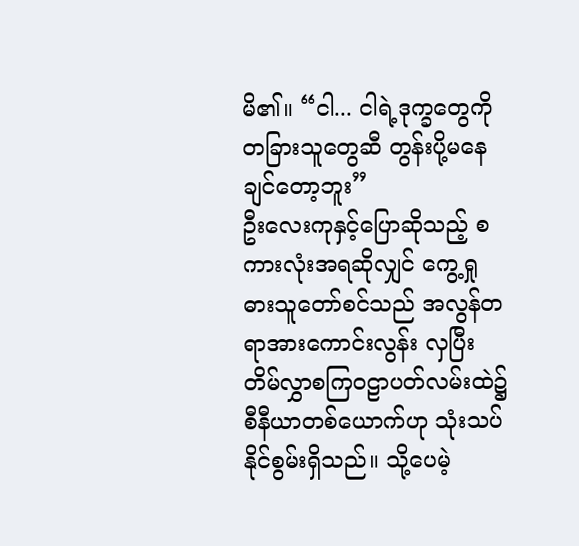မိ၏။ “ငါ... ငါရဲ့ဒုက္ခတွေကို တခြားသူတွေဆီ တွန်းပို့မနေချင်တော့ဘူး”
ဦးလေးကုနှင့်ပြောဆိုသည့် စကားလုံးအရဆိုလျှင် ကွေ့ရှုဓားသူတော်စင်သည် အလွန်တရာအားကောင်းလွန်း လှပြီး တိမ်လွှာစကြဝဠာပတ်လမ်းထဲ၌ စီနီယာတစ်ယောက်ဟု သုံးသပ်နိုင်စွမ်းရှိသည်။ သို့ပေမဲ့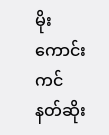မိုးကောင်းကင်နတ်ဆိုး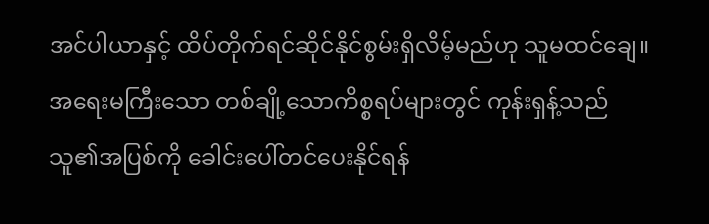အင်ပါယာနှင့် ထိပ်တိုက်ရင်ဆိုင်နိုင်စွမ်းရှိလိမ့်မည်ဟု သူမထင်ချေ။
အရေးမကြီးသော တစ်ချို့သောကိစ္စရပ်များတွင် ကုန်းရှန့်သည် သူ၏အပြစ်ကို ခေါင်းပေါ်တင်ပေးနိုင်ရန်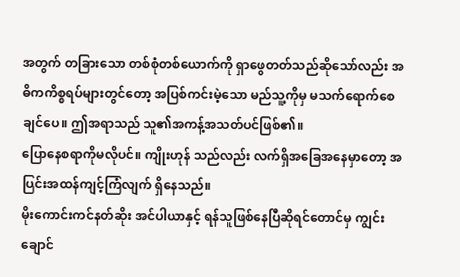အတွက် တခြားသော တစ်စုံတစ်ယောက်ကို ရှာဖွေတတ်သည်ဆိုသော်လည်း အဓိကကိစ္စရပ်များတွင်တော့ အပြစ်ကင်းမဲ့သော မည်သူ့ကိုမှ မသက်ရောက်စေချင်ပေ။ ဤအရာသည် သူ၏အကန့်အသတ်ပင်ဖြစ်၏။
ပြောနေစရာကိုမလိုပင်။ ကျိုးဟုန် သည်လည်း လက်ရှိအခြေအနေမှာတော့ အပြင်းအထန်ကျင့်ကြံလျက် ရှိနေသည်။
မိုးကောင်းကင်နတ်ဆိုး အင်ပါယာနှင့် ရန်သူဖြစ်နေပြီဆိုရင်တောင်မှ ကျွင်းချောင်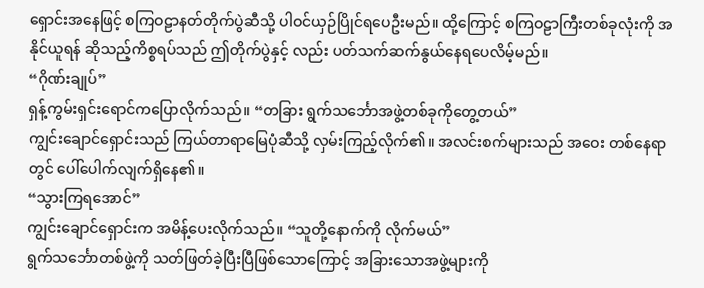ရှောင်းအနေဖြင့် စကြဝဠာနတ်တိုက်ပွဲဆီသို့ ပါဝင်ယှဉ်ပြိုင်ရပေဦးမည်။ ထို့ကြောင့် စကြဝဠာကြီးတစ်ခုလုံးကို အနိုင်ယူရန် ဆိုသည့်ကိစ္စရပ်သည် ဤတိုက်ပွဲနှင့် လည်း ပတ်သက်ဆက်နွယ်နေရပေလိမ့်မည်။
“ဂိုဏ်းချုပ်”
ရှန့်ကွမ်းရှင်းရောင်ကပြောလိုက်သည်။ “တခြား ရွက်သင်္ဘောအဖွဲ့တစ်ခုကိုတွေ့တယ်”
ကျွင်းချောင်ရှောင်းသည် ကြယ်တာရာမြေပုံဆီသို့ လှမ်းကြည့်လိုက်၏။ အလင်းစက်များသည် အဝေး တစ်နေရာတွင် ပေါ်ပေါက်လျက်ရှိနေ၏။
“သွားကြရအောင်”
ကျွင်းချောင်ရှောင်းက အမိန့်ပေးလိုက်သည်။ “သူတို့နောက်ကို လိုက်မယ်”
ရွက်သင်္ဘောတစ်ဖွဲ့ကို သတ်ဖြတ်ခဲ့ပြီးပြီဖြစ်သောကြောင့် အခြားသောအဖွဲ့များကို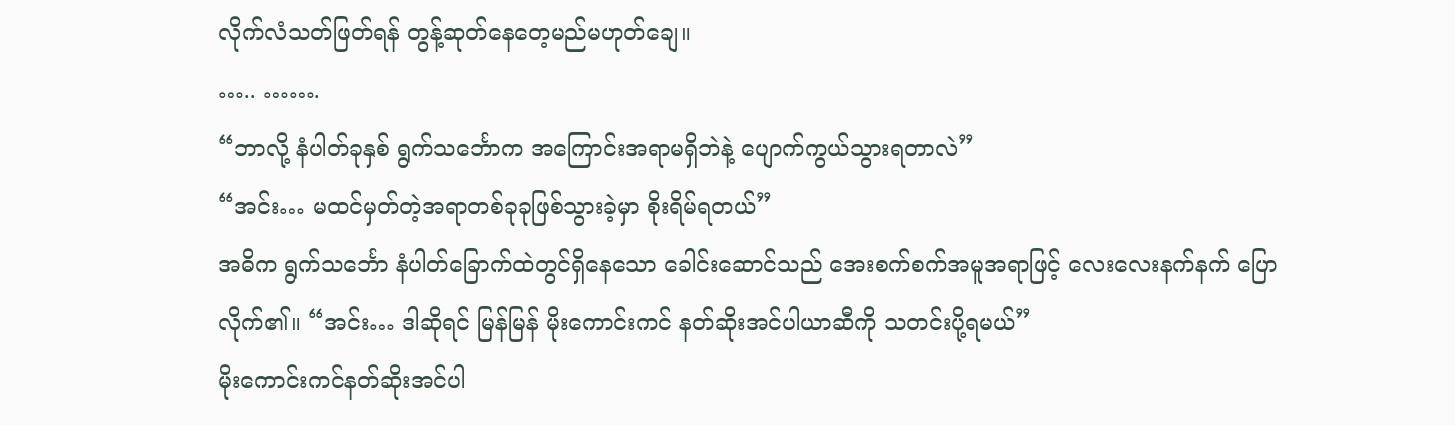လိုက်လံသတ်ဖြတ်ရန် တွန့်ဆုတ်နေတေ့မည်မဟုတ်ချေ။
….. …….
“ဘာလို့ နံပါတ်ခုနှစ် ရွက်သင်္ဘောက အကြောင်းအရာမရှိဘဲနဲ့ ပျောက်ကွယ်သွားရတာလဲ”
“အင်း… မထင်မှတ်တဲ့အရာတစ်ခုခုဖြစ်သွားခဲ့မှာ စိုးရိမ်ရတယ်”
အဓိက ရွက်သင်္ဘော နံပါတ်ခြောက်ထဲတွင်ရှိနေသော ခေါင်းဆောင်သည် အေးစက်စက်အမူအရာဖြင့် လေးလေးနက်နက် ပြောလိုက်၏။ “အင်း… ဒါဆိုရင် မြန်မြန် မိုးကောင်းကင် နတ်ဆိုးအင်ပါယာဆီကို သတင်းပို့ရမယ်”
မိုးကောင်းကင်နတ်ဆိုးအင်ပါ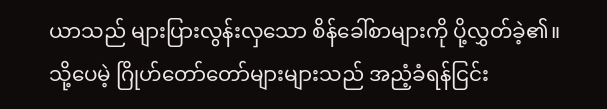ယာသည် များပြားလွန်းလှသော စိန်ခေါ်စာများကို ပို့လွှတ်ခဲ့၏။ သို့ပေမဲ့ ဂြိုဟ်တော်တော်များများသည် အညံ့ခံရန်ငြင်း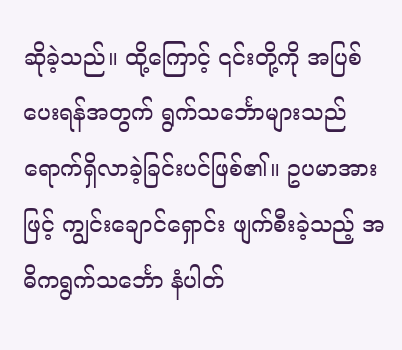ဆိုခဲ့သည်။ ထို့ကြောင့် ၎င်းတို့ကို အပြစ်ပေးရန်အတွက် ရွက်သင်္ဘောများသည် ရောက်ရှိလာခဲ့ခြင်းပင်ဖြစ်၏။ ဥပမာအားဖြင့် ကျွင်းချောင်ရှောင်း ဖျက်စီးခဲ့သည့် အဓိကရွက်သင်္ဘော နံပါတ်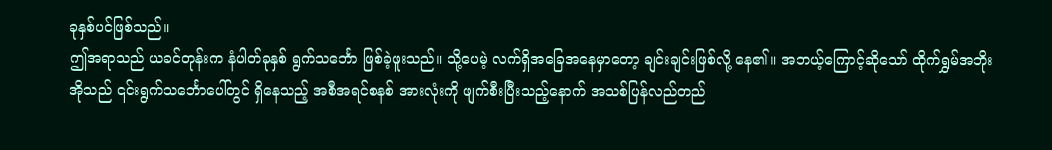ခုနှစ်ပင်ဖြစ်သည်။
ဤအရာသည် ယခင်တုန်းက နံပါတ်ခုနှစ် ရွက်သင်္ဘော ဖြစ်ခဲ့ဖူးသည်။ သို့ပေမဲ့ လက်ရှိအခြေအနေမှာတော့ ချင်းချင်းဖြစ်လို့ နေ၏။ အဘယ့်ကြောင့်ဆိုသော် ထိုက်ရွှမ်အဘိုးအိုသည် ၎င်းရွက်သင်္ဘောပေါ်တွင် ရှိနေသည့် အစီအရင်စနစ် အားလုံးကို ဖျက်စီးပြီးသည့်နောက် အသစ်ပြန်လည်တည်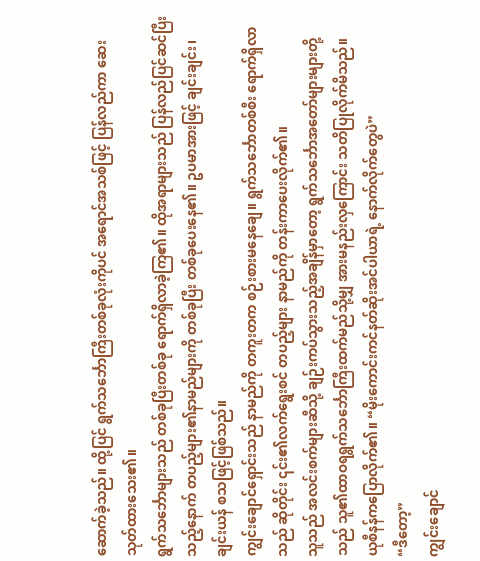ဆောက်ခဲ့သည်။ ထို့ပြင် ရွက်သင်္ဘောကြီးတစ်ခုလုံးကိုပင် အရောင်အသစ်ဖြင့် ပြန်လည်ကာ ဆေးသုတ်ထားသေး၏။
ရွက်သင်္ဘောများသည် တစ်ခုပြီးတစ်ခု ရောက်ရှိလာခဲ့ကြ၏။ ထိုအရာများသည် ပြန်လည်ပြင်ဆင်ပြီး သည့်နောက် တပည့်များ၏နာမည်များကို တစ်ခုပြီး တစ်ခုပေးနေ၏။ ဥပမာအားဖြင့် ချင်းချင်း၊ ချင်းယန် စသဖြင့်ဖြစ်သည်။
ကျွင်းချောင်ရှောင်းသည် နာမည်ကို တကူးတက စဉ်းစားမနေချေ။ ရွက်သင်္ဘောတစ်စီး ရောက်ရှိလာသည် ဆိုတိုင်း ၎င်း၏လက်ရွေးစင် တပည့်များ နာမည်ကို တန်းကာပေးလိုက်၏။
သူသည် အလင်းစက်များဆီသို့ ချဉ်းကပ်သွားသည့်အချိန်မှာတော့ ရွက်သင်္ဘောအတော်များများတို့သည် သူ၏ထာဝရရွက်သင်္ဘောကြီးထက်မည်သို့မျှ အားမနည်းလှကြောင်း သတိပြုလိုက်မိသည်။
ယုစီနန်ကပြောလိုက်၏။ “မိုးကောင်းကင်နတ်ဆိုးအင်ပါယာရဲ့ နောက်လိုက်တွေပဲ”
“ဒီတော့”
ကျွင်းချောင်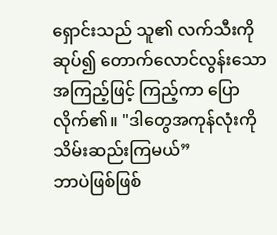ရှောင်းသည် သူ၏ လက်သီးကိုဆုပ်၍ တောက်လောင်လွန်းသော အကြည့်ဖြင့် ကြည့်ကာ ပြောလိုက်၏။ "ဒါတွေအကုန်လုံးကို သိမ်းဆည်းကြမယ်”
ဘာပဲဖြစ်ဖြစ်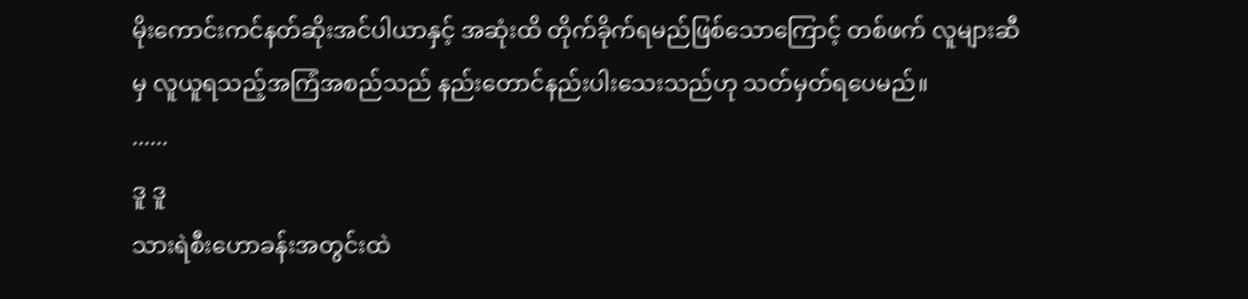မိုးကောင်းကင်နတ်ဆိုးအင်ပါယာနှင့် အဆုံးထိ တိုက်ခိုက်ရမည်ဖြစ်သောကြောင့် တစ်ဖက် လူများဆီမှ လူယူရသည့်အကြံအစည်သည် နည်းတောင်နည်းပါးသေးသည်ဟု သတ်မှတ်ရပေမည်။
......
ဒူ ဒူ
သားရဲစီးဟောခန်းအတွင်းထဲ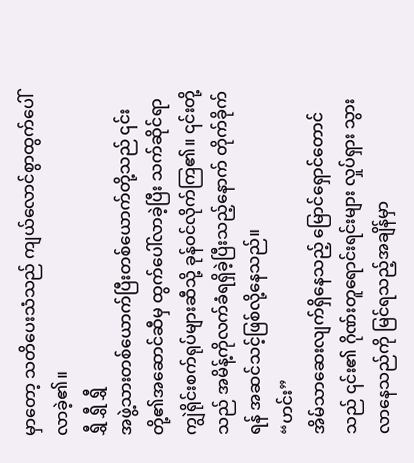မှာတော့ သတိပေးသံသည် ကျယ်လောင်စွာထွက်ပေါ်လာခဲ့၏။
ရွှီ ရွှီ ရွှီ
အဖွဲ့သားတစ်ယောက်ပြီးတစ်ယောက်တို့သည် ၎င်းတို့၏အဆောင်ဆီမှ ထွက်ပေါ်လာခဲ့ပြီး သက်ဆိုင်ရာ ကျွဲရိုင်းစက်ရုပ်များဆီသို့ ခုန်ဝင်လိုက်ကြ၏။ ၎င်းတို့သည် အမိန့်ကိုလက်ခံရရှိခဲ့ပြီးသည့်နောက် တိုက်ခိုက်ရန် အဆင်သင့်ဖြစ်လို့နေသည်။
“ဟင်း”
အိမ်သာဆေးလျက်ရှိနေသည့် မြောင်ရှောင်တောင်သည် ၎င်း၏ ဂိုဏ်းတူရောင်းရင်းများ လှုပ်ရှား သွားလာနေသည်ကို မြင်ရသည့်အချိန်မှာ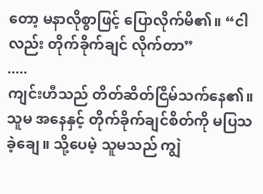တော့ မနာလိုစွာဖြင့် ပြောလိုက်မိ၏။ “ငါလည်း တိုက်ခိုက်ချင် လိုက်တာ”
.....
ကျင်းဟီသည် တိတ်ဆိတ်ငြိမ်သက်နေ၏။ သူမ အနေနှင့် တိုက်ခိုက်ချင်စိတ်ကို မပြသခဲ့ချေ။ သို့ပေမဲ့ သူမသည် ကျွဲ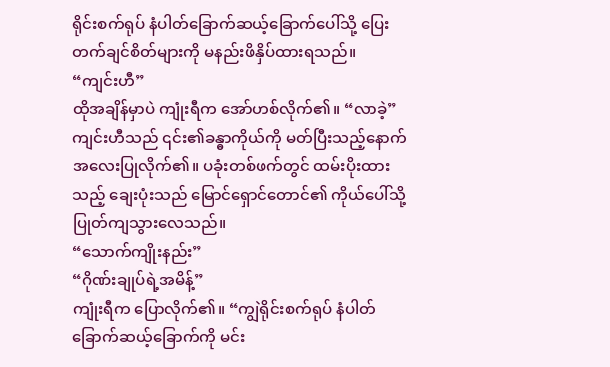ရိုင်းစက်ရုပ် နံပါတ်ခြောက်ဆယ့်ခြောက်ပေါ်သို့ ပြေးတက်ချင်စိတ်များကို မနည်းဖိနှိပ်ထားရသည်။
“ကျင်းဟီ”
ထိုအချိန်မှာပဲ ကျုံးရီက အော်ဟစ်လိုက်၏။ “လာခဲ့”
ကျင်းဟီသည် ၎င်း၏ခန္ဓာကိုယ်ကို မတ်ပြီးသည့်နောက် အလေးပြုလိုက်၏။ ပခုံးတစ်ဖက်တွင် ထမ်းပိုးထား သည့် ချေးပုံးသည် မြောင်ရှောင်တောင်၏ ကိုယ်ပေါ်သို့ ပြုတ်ကျသွားလေသည်။
“သောက်ကျိုးနည်း”
“ဂိုဏ်းချုပ်ရဲ့အမိန့်”
ကျုံးရီက ပြောလိုက်၏။ “ကျွဲရိုင်းစက်ရုပ် နံပါတ် ခြောက်ဆယ့်ခြောက်ကို မင်း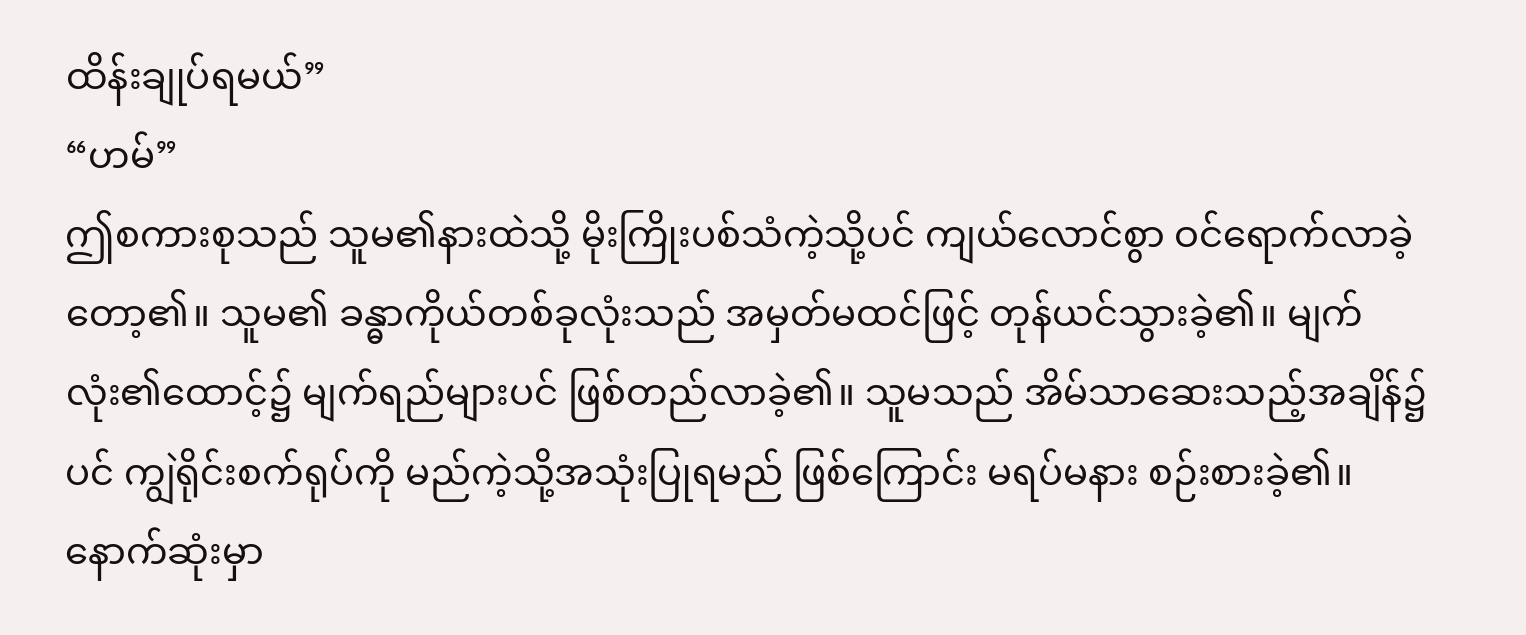ထိန်းချုပ်ရမယ်”
“ဟမ်”
ဤစကားစုသည် သူမ၏နားထဲသို့ မိုးကြိုးပစ်သံကဲ့သို့ပင် ကျယ်လောင်စွာ ဝင်ရောက်လာခဲ့တော့၏။ သူမ၏ ခန္ဓာကိုယ်တစ်ခုလုံးသည် အမှတ်မထင်ဖြင့် တုန်ယင်သွားခဲ့၏။ မျက်လုံး၏ထောင့်၌ မျက်ရည်များပင် ဖြစ်တည်လာခဲ့၏။ သူမသည် အိမ်သာဆေးသည့်အချိန်၌ပင် ကျွဲရိုင်းစက်ရုပ်ကို မည်ကဲ့သို့အသုံးပြုရမည် ဖြစ်ကြောင်း မရပ်မနား စဉ်းစားခဲ့၏။ နောက်ဆုံးမှာ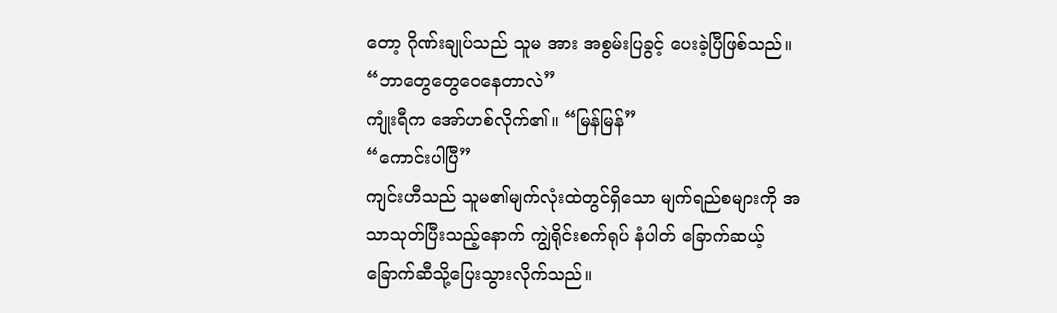တော့ ဂိုဏ်းချုပ်သည် သူမ အား အစွမ်းပြခွင့် ပေးခဲ့ပြီဖြစ်သည်။
“ဘာတွေတွေဝေနေတာလဲ”
ကျုံးရီက အော်ဟစ်လိုက်၏။ “မြန်မြန်”
“ကောင်းပါပြီ”
ကျင်းဟီသည် သူမ၏မျက်လုံးထဲတွင်ရှိသော မျက်ရည်စများကို အသာသုတ်ပြီးသည့်နောက် ကျွဲရိုင်းစက်ရုပ် နံပါတ် ခြောက်ဆယ့်ခြောက်ဆီသို့ပြေးသွားလိုက်သည်။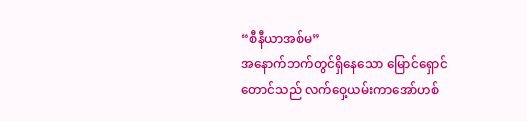“စီနီယာအစ်မ”
အနောက်ဘက်တွင်ရှိနေသော မြောင်ရှောင်တောင်သည် လက်ဝှေ့ယမ်းကာအော်ဟစ်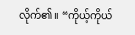လိုက်၏။ “ကိုယ့်ကိုယ်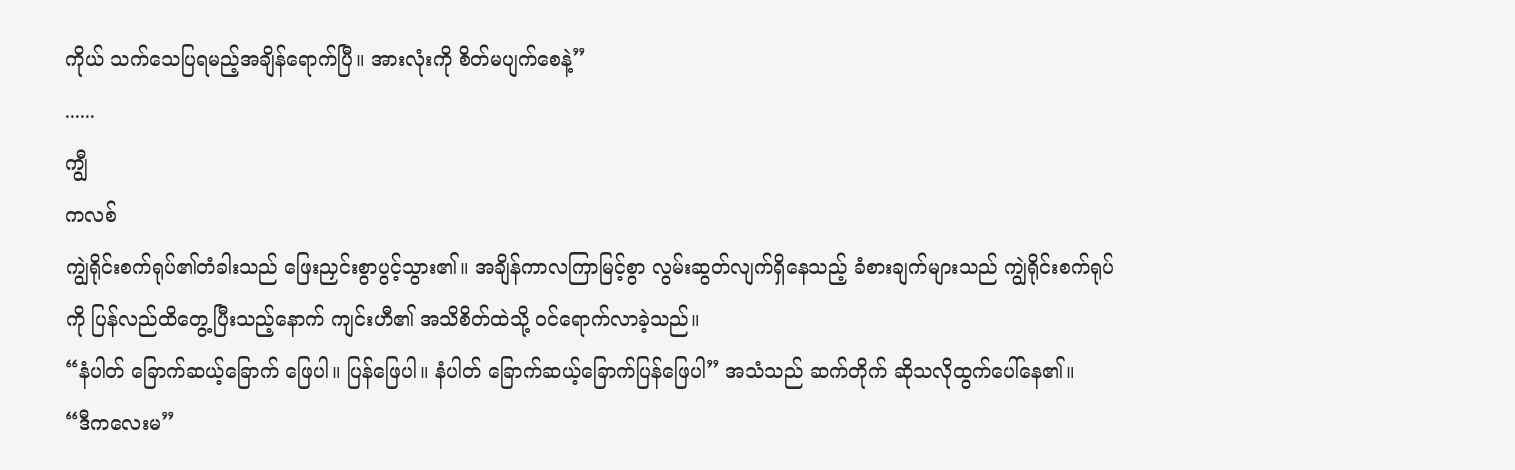ကိုယ် သက်သေပြရမည့်အချိန်ရောက်ပြီ။ အားလုံးကို စိတ်မပျက်စေနဲ့”
......
ကျွီ
ကလစ်
ကျွဲရိုင်းစက်ရုပ်၏တံခါးသည် ဖြေးညှင်းစွာပွင့်သွား၏။ အချိန်ကာလကြာမြင့်စွာ လွမ်းဆွတ်လျက်ရှိနေသည့် ခံစားချက်များသည် ကျွဲရိုင်းစက်ရုပ်ကို ပြန်လည်ထိတွေ့ပြီးသည့်နောက် ကျင်းဟီ၏ အသိစိတ်ထဲသို့ ဝင်ရောက်လာခဲ့သည်။
“နံပါတ် ခြောက်ဆယ့်ခြောက် ဖြေပါ။ ပြန်ဖြေပါ။ နံပါတ် ခြောက်ဆယ့်ခြောက်ပြန်ဖြေပါ” အသံသည် ဆက်တိုက် ဆိုသလိုထွက်ပေါ်နေ၏။
“ဒီကလေးမ”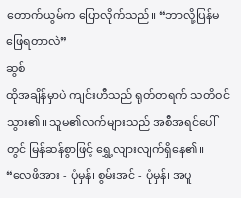တောက်ယွမ်က ပြောလိုက်သည်။ “ဘာလို့ပြန်မဖြေရတာလဲ”
ဆွစ်
ထိုအချိန်မှာပဲ ကျင်းဟီသည် ရုတ်တရက် သတိဝင်သွား၏။ သူမ၏လက်များသည် အစီအရင်ပေါ်တွင် မြန်ဆန်စွာဖြင့် ရွှေ့လျားလျက်ရှိနေ၏။
“လေဖိအား - ပုံမှန်၊ စွမ်းအင် - ပုံမှန်၊ အပူ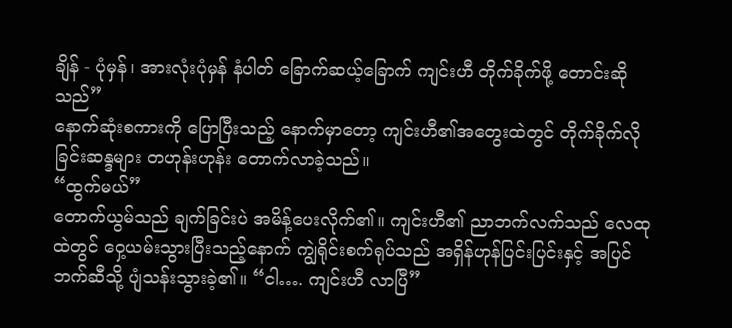ချိန် - ပုံမှန်၊ အားလုံးပုံမှန် နံပါတ် ခြောက်ဆယ့်ခြောက် ကျင်းဟီ တိုက်ခိုက်ဖို့ တောင်းဆိုသည်”
နောက်ဆုံးစကားကို ပြောပြီးသည့် နောက်မှာတော့ ကျင်းဟီ၏အတွေးထဲတွင် တိုက်ခိုက်လိုခြင်းဆန္ဒများ တဟုန်းဟုန်း တောက်လာခဲ့သည်။
“ထွက်မယ်”
တောက်ယွမ်သည် ချက်ခြင်းပဲ အမိန့်ပေးလိုက်၏။ ကျင်းဟီ၏ ညာဘက်လက်သည် လေထုထဲတွင် ဝှေ့ယမ်းသွားပြီးသည့်နောက် ကျွဲရိုင်းစက်ရုပ်သည် အရှိန်ဟုန်ပြင်းပြင်းနှင့် အပြင်ဘက်ဆီသို့ ပျံသန်းသွားခဲ့၏။ “ငါ…. ကျင်းဟီ လာပြီ”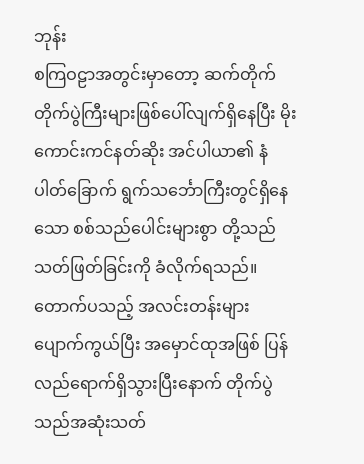ဘုန်း
စကြဝဠာအတွင်းမှာတော့ ဆက်တိုက် တိုက်ပွဲကြီးများဖြစ်ပေါ်လျက်ရှိနေပြီး မိုးကောင်းကင်နတ်ဆိုး အင်ပါယာ၏ နံပါတ်ခြောက် ရွက်သင်္ဘောကြီးတွင်ရှိနေသော စစ်သည်ပေါင်းများစွာ တို့သည် သတ်ဖြတ်ခြင်းကို ခံလိုက်ရသည်။
တောက်ပသည့် အလင်းတန်းများပျောက်ကွယ်ပြီး အမှောင်ထုအဖြစ် ပြန်လည်ရောက်ရှိသွားပြီးနောက် တိုက်ပွဲသည်အဆုံးသတ်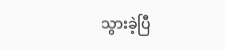သွားခဲ့ပြီ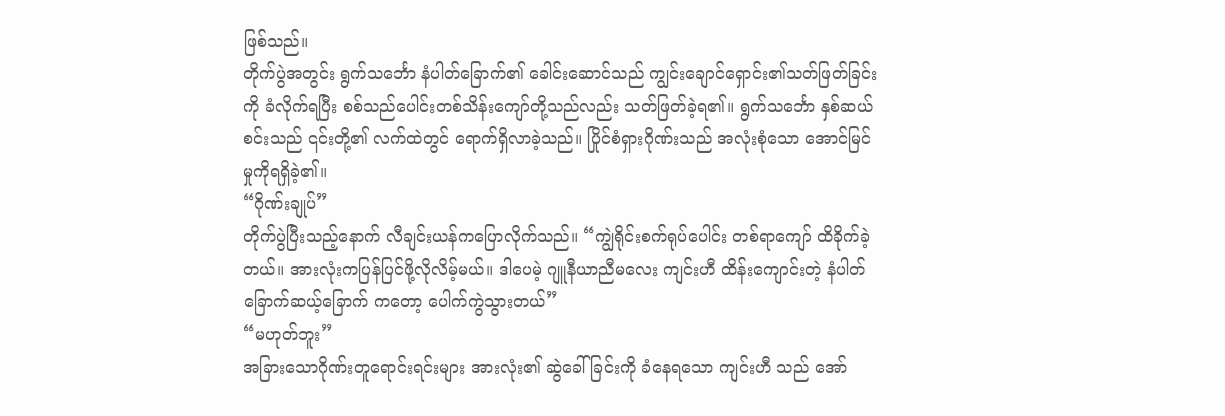ဖြစ်သည်။
တိုက်ပွဲအတွင်း ရွက်သင်္ဘော နံပါတ်ခြောက်၏ ခေါင်းဆောင်သည် ကျွင်းချောင်ရှောင်း၏သတ်ဖြတ်ခြင်းကို ခံလိုက်ရပြီး စစ်သည်ပေါင်းတစ်သိန်းကျော်တို့သည်လည်း သတ်ဖြတ်ခဲ့ရ၏။ ရွက်သင်္ဘော နှစ်ဆယ်စင်းသည် ၎င်းတို့၏ လက်ထဲတွင် ရောက်ရှိလာခဲ့သည်။ ပြိုင်စံရှားဂိုဏ်းသည် အလုံးစုံသော အောင်မြင်မှုကိုရရှိခဲ့၏။
“ဂိုဏ်းချုပ်”
တိုက်ပွဲပြီးသည့်နောက် လီချင်းယန်ကပြောလိုက်သည်။ “ကျွဲရိုင်းစက်ရုပ်ပေါင်း တစ်ရာကျော် ထိခိုက်ခဲ့တယ်။ အားလုံးကပြန်ပြင်ဖို့လိုလိမ့်မယ်။ ဒါပေမဲ့ ဂျူနီယာညီမလေး ကျင်းဟီ ထိန်းကျောင်းတဲ့ နံပါတ် ခြောက်ဆယ့်ခြောက် ကတော့ ပေါက်ကွဲသွားတယ်”
“မဟုတ်ဘူး”
အခြားသောဂိုဏ်းတူရောင်းရင်းများ အားလုံး၏ ဆွဲခေါ်ခြင်းကို ခံနေရသော ကျင်းဟီ သည် အော်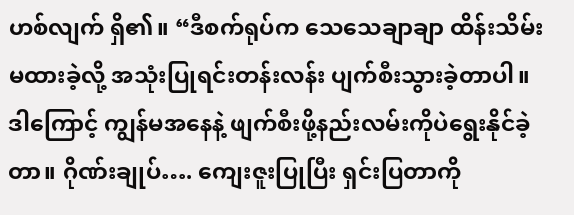ဟစ်လျက် ရှိ၏။ “ဒီစက်ရုပ်က သေသေချာချာ ထိန်းသိမ်းမထားခဲ့လို့ အသုံးပြုရင်းတန်းလန်း ပျက်စီးသွားခဲ့တာပါ။ ဒါကြောင့် ကျွန်မအနေနဲ့ ဖျက်စီးဖို့နည်းလမ်းကိုပဲရွေးနိုင်ခဲ့တာ။ ဂိုဏ်းချုပ်…. ကျေးဇူးပြုပြီး ရှင်းပြတာကို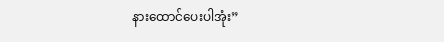နားထောင်ပေးပါအုံး”